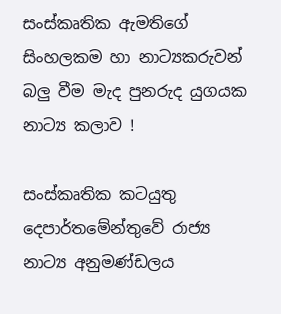සංස්කෘතික ඇමතිගේ සිංහලකම හා නාට්‍යකරුවන් බලු වීම මැද පුනරුද යුගයක නාට්‍ය කලාව !

සංස්කෘතික කටයුතු දෙපාර්තමේන්තුවේ රාජ්‍ය නාට්‍ය අනුමණ්ඩලය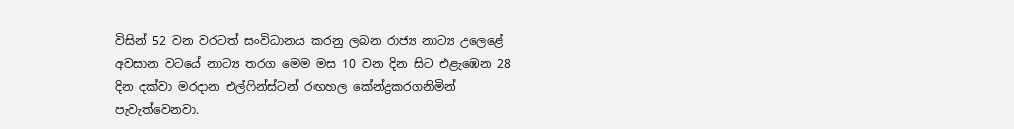විසින් 52 වන වරටත් සංවිධානය කරනු ලබන රාජ්‍ය නාට්‍ය උලෙළේ අවසාන වටයේ නාට්‍ය තරග මෙම මස 10 වන දින සිට එළැඹෙන 28 දින දක්වා මරදාන එල්ෆින්ස්ටන් රඟහල කේන්ද්‍රකරගනිමින් පැවැත්වෙනවා.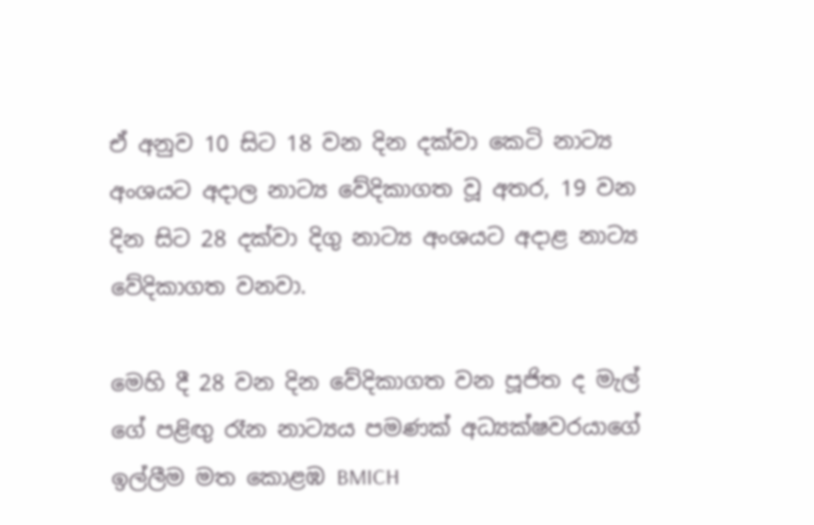ඒ අනුව 10 සිට 18 වන දින දක්වා කෙටි නාට්‍ය අංශයට අදාල නාට්‍ය වේදිකාගත වූ අතර, 19 වන දින සිට 28 දක්වා දිගු නාට්‍ය අංශයට අදාළ නාට්‍ය වේදිකාගත වනවා.

මෙහි දී 28 වන දින වේදිකාගත වන පූජිත ද මැල් ගේ පළිඟු රෑන නාට්‍යය පමණක් අධ්‍යක්ෂවරයාගේ ඉල්ලීම මත කොළඹ BMICH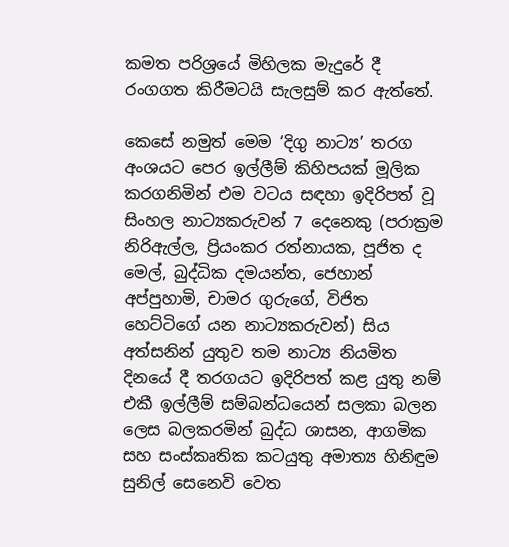කමත පරිශ්‍රයේ මිහිලක මැදුරේ දී රංගගත කිරීමටයි සැලසුම් කර ඇත්තේ.

කෙසේ නමුත් මෙම ‘දිගු නාට්‍ය’ තරග අංශයට පෙර ඉල්ලීම් කිහිපයක් මූලික කරගනිමින් එම වටය සඳහා ඉදිරිපත් වූ සිංහල නාට්‍යකරුවන් 7 දෙනෙකු (පරාක්‍රම නිරිඇල්ල, ප්‍රියංකර රත්නායක, පූජිත ද මෙල්, බුද්ධික දමයන්ත, ජෙහාන් අප්පුහාමි, චාමර ගුරුගේ, විජිත හෙට්ටිගේ යන නාට්‍යකරුවන්) සිය අත්සනින් යුතුව තම නාට්‍ය නියමිත දිනයේ දී තරගයට ඉදිරිපත් කළ යුතු නම් එකී ඉල්ලීම් සම්බන්ධයෙන් සලකා බලන ලෙස බලකරමින් බුද්ධ ශාසන, ආගමික සහ සංස්කෘතික කටයුතු අමාත්‍ය හිනිඳුම සුනිල් සෙනෙවි වෙත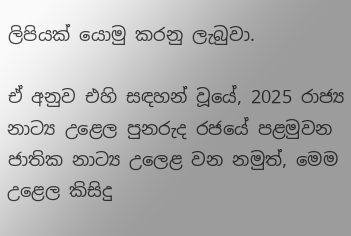ලිපියක් යොමු කරනු ලැබුවා.

ඒ අනුව එහි සඳහන් වූයේ, 2025 රාජ්‍ය නාට්‍ය උළෙල පුනරුද රජයේ පළමුවන ජාතික නාට්‍ය උලෙළ වන නමුත්, මෙම උළෙල කිසිදු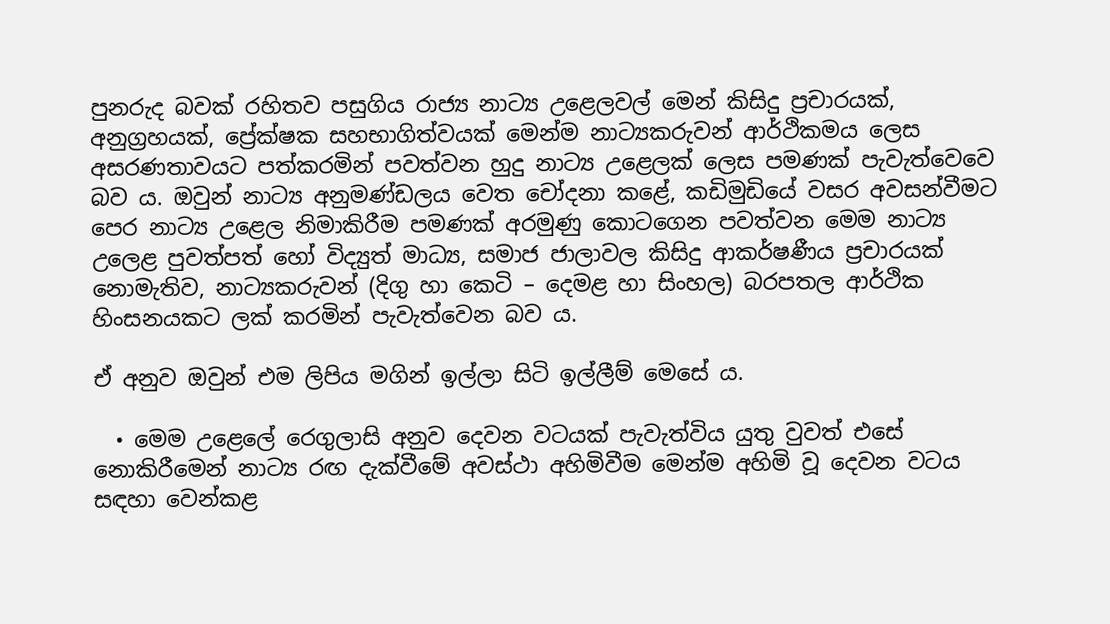පුනරුද බවක් රහිතව පසුගිය රාජ්‍ය නාට්‍ය උළෙලවල් මෙන් කිසිදු ප්‍රචාරයක්, අනුග්‍රහයක්, ප්‍රේක්ෂක සහභාගිත්වයක් මෙන්ම නාට්‍යකරුවන් ආර්ථිකමය ලෙස අසරණතාවයට පත්කරමින් පවත්වන හුදු නාට්‍ය උළෙලක් ලෙස පමණක් පැවැත්වෙවෙ බව ය. ඔවුන් නාට්‍ය අනුමණ්ඩලය වෙත චෝදනා කළේ, කඩිමුඩියේ වසර අවසන්වීමට පෙර නාට්‍ය උළෙල නිමාකිරීම පමණක් අරමුණු කොටගෙන පවත්වන මෙම නාට්‍ය උලෙළ පුවත්පත් හෝ විද්‍යුත් මාධ්‍ය, සමාජ ජාලාවල කිසිදු ආකර්ෂණීය ප්‍රචාරයක් නොමැතිව, නාට්‍යකරුවන් (දිගු හා කෙටි – දෙමළ හා සිංහල) බරපතල ආර්ථික හිංසනයකට ලක් කරමින් පැවැත්වෙන බව ය.

ඒ අනුව ඔවුන් එම ලිපිය මගින් ඉල්ලා සිටි ඉල්ලීම් මෙසේ ය.

  • මෙම උළෙලේ රෙගුලාසි අනුව දෙවන වටයක් පැවැත්විය යුතු වුවත් එසේ නොකිරීමෙන් නාට්‍ය රඟ දැක්වීමේ අවස්ථා අහිමිවීම මෙන්ම අහිමි වූ දෙවන වටය සඳහා වෙන්කළ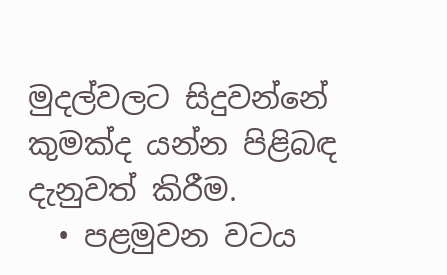මුදල්වලට සිදුවන්නේ කුමක්ද යන්න පිළිබඳ දැනුවත් කිරීම.
  • පළමුවන වටය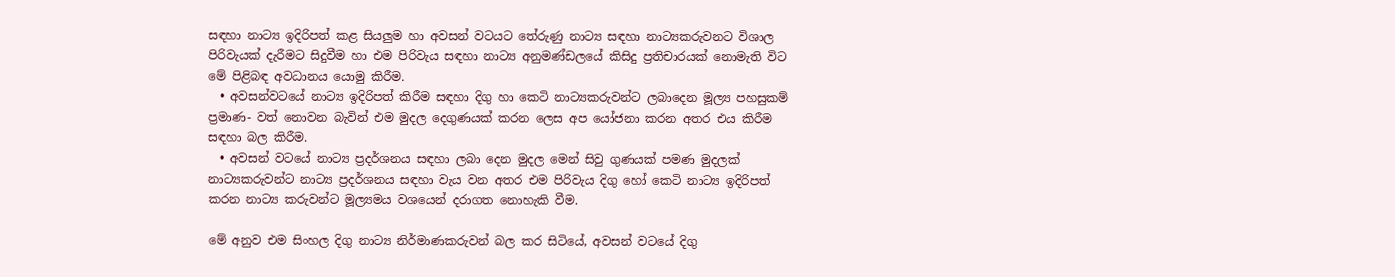සඳහා නාට්‍ය ඉදිරිපත් කළ සියලුම හා අවසන් වටයට තේරුණු නාට්‍ය සඳහා නාට්‍යකරුවනට විශාල පිරිවැයක් දැරීමට සිදුවීම හා එම පිරිවැය සඳහා නාට්‍ය අනුමණ්ඩලයේ කිසිදු ප්‍රතිචාරයක් නොමැති විට මේ පිළිබඳ අවධානය යොමු කිරීම.
  • අවසන්වටයේ නාට්‍ය ඉදිරිපත් කිරීම සඳහා දිගු හා කෙටි නාට්‍යකරුවන්ට ලබාදෙන මූල්‍ය පහසුකම් ප්‍රමාණ- වත් නොවන බැවින් එම මුදල දෙගුණයක් කරන ලෙස අප යෝජනා කරන අතර එය කිරීම සඳහා බල කිරීම.
  • අවසන් වටයේ නාට්‍ය ප්‍රදර්ශනය සඳහා ලබා දෙන මුදල මෙන් සිවු ගුණයක් පමණ මුදලක් නාට්‍යකරුවන්ට නාට්‍ය ප්‍රදර්ශනය සඳහා වැය වන අතර එම පිරිවැය දිගු හෝ කෙටි නාට්‍ය ඉදිරිපත් කරන නාට්‍ය කරුවන්ට මූල්‍යමය වශයෙන් දරාගත නොහැකි වීම.

මේ අනුව එම සිංහල දිගු නාට්‍ය නිර්මාණකරුවන් බල කර සිටියේ, අවසන් වටයේ දිගු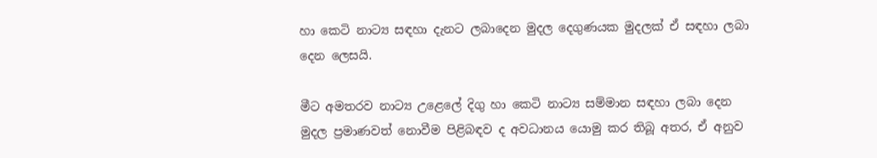හා කෙටි නාට්‍ය සඳහා දැනට ලබාදෙන මුදල දෙගුණයක මුදලක් ඒ සඳහා ලබා දෙන ලෙසයි.

මීට අමතරව නාට්‍ය උළෙලේ දිගු හා කෙටි නාට්‍ය සම්මාන සඳහා ලබා දෙන මුදල ප්‍රමාණවත් නොවීම පිළිබඳව ද අවධානය යොමු කර තිබූ අතර, ඒ අනුව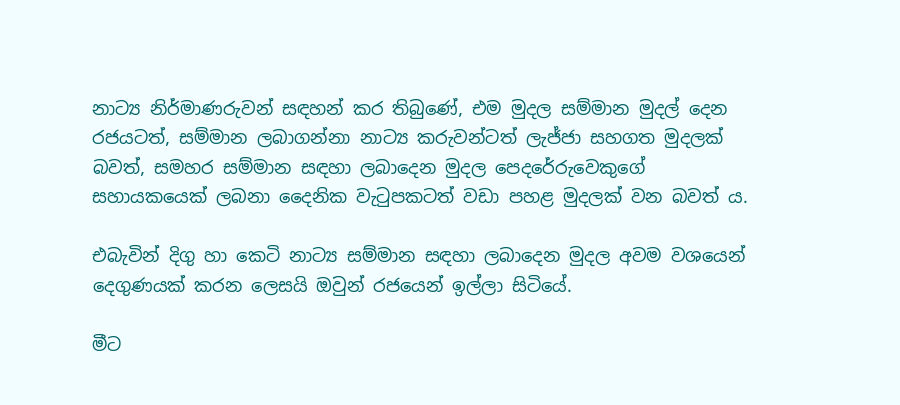නාට්‍ය නිර්මාණරුවන් සඳහන් කර තිබුණේ, එම මුදල සම්මාන මුදල් දෙන රජයටත්, සම්මාන ලබාගන්නා නාට්‍ය කරුවන්ටත් ලැජ්ජා සහගත මුදලක් බවත්, සමහර සම්මාන සඳහා ලබාදෙන මුදල පෙදරේරුවෙකුගේ සහායකයෙක් ලබනා දෛනික වැටුපකටත් වඩා පහළ මුදලක් වන බවත් ය.

එබැවින් දිගු හා කෙටි නාට්‍ය සම්මාන සඳහා ලබාදෙන මුදල අවම වශයෙන් දෙගුණයක් කරන ලෙසයි ඔවුන් රජයෙන් ඉල්ලා සිටියේ.

මීට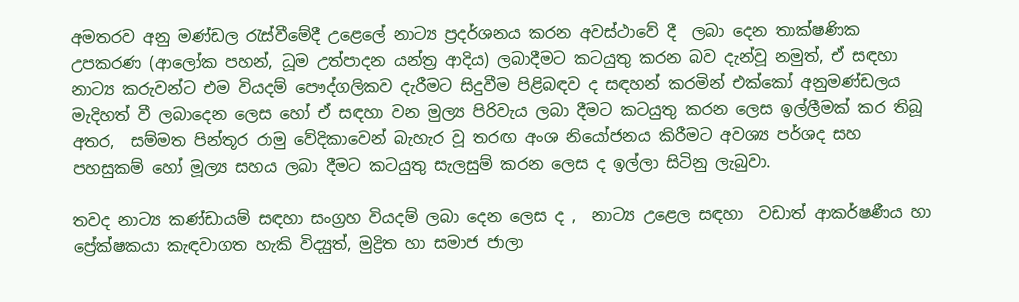අමතරව අනු මණ්ඩල රැස්වීමේදී උළෙලේ නාට්‍ය ප්‍රදර්ශනය කරන අවස්ථාවේ දී  ලබා දෙන තාක්ෂණික උපකරණ (ආලෝක පහන්, ධූම උත්පාදන යන්ත්‍ර ආදිය) ලබාදීමට කටයුතු කරන බව දැන්වූ නමුත්, ඒ සඳහා නාට්‍ය කරුවන්ට එම වියදම් පෞද්ගලිකව දැරීමට සිදුවීම පිළිබඳව ද සඳහන් කරමින් එක්කෝ අනුමණ්ඩලය මැදිහත් වී ලබාදෙන ලෙස හෝ ඒ සඳහා වන මුල්‍ය පිරිවැය ලබා දීමට කටයුතු කරන ලෙස ඉල්ලීමක් කර තිබූ අතර,  සම්මත පින්තූර රාමු වේදිකාවෙන් බැහැර වූ තරඟ අංශ නියෝජනය කිරීමට අවශ්‍ය පර්ශද සහ පහසුකම් හෝ මූල්‍ය සහය ලබා දීමට කටයුතු සැලසුම් කරන ලෙස ද ඉල්ලා සිටිනු ලැබුවා.

තවද නාට්‍ය කණ්ඩායම් සඳහා සංග්‍රහ වියදම් ලබා දෙන ලෙස ද ,  නාට්‍ය උළෙල සඳහා  වඩාත් ආකර්ෂණීය හා ප්‍රේක්ෂකයා කැඳවාගත හැකි විද්‍යුත්, මුද්‍රිත හා සමාජ ජාලා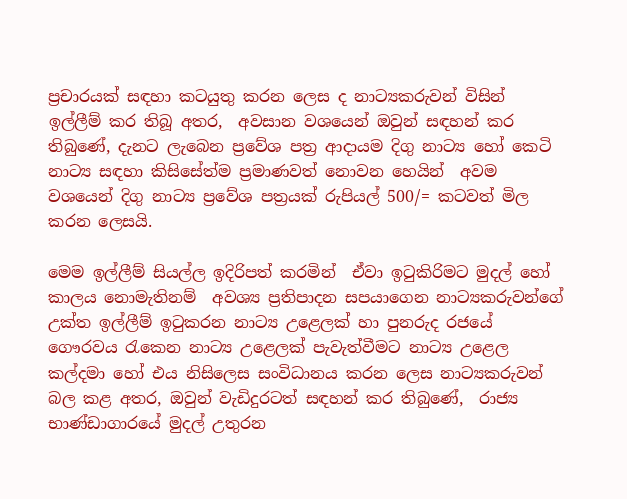ප්‍රචාරයක් සඳහා කටයුතු කරන ලෙස ද නාට්‍යකරුවන් විසින් ඉල්ලීම් කර තිබූ අතර,  අවසාන වශයෙන් ඔවුන් සඳහන් කර තිබුණේ, දැනට ලැබෙන ප්‍රවේශ පත්‍ර ආදායම දිගු නාට්‍ය හෝ කෙටි නාට්‍ය සඳහා කිසිසේත්ම ප්‍රමාණවත් නොවන හෙයින්  අවම වශයෙන් දිගු නාට්‍ය ප්‍රවේශ පත්‍රයක් රුපියල් 500/= කටවත් මිල කරන ලෙසයි.

මෙම ඉල්ලීම් සියල්ල ඉදිරිපත් කරමින්  ඒවා ඉටුකිරිමට මුදල් හෝ කාලය නොමැතිනම්  අවශ්‍ය ප්‍රතිපාදන සපයාගෙන නාට්‍යකරුවන්ගේ උක්ත ඉල්ලීම් ඉටුකරන නාට්‍ය උළෙලක් හා පුනරුද රජයේ ගෞරවය රැකෙන නාට්‍ය උළෙලක් පැවැත්වීමට නාට්‍ය උළෙල කල්දමා හෝ එය නිසිලෙස සංවිධානය කරන ලෙස නාට්‍යකරුවන් බල කළ අතර, ඔවුන් වැඩිදුරටත් සඳහන් කර තිබුණේ,  රාජ්‍ය භාණ්ඩාගාරයේ මුදල් උතුරන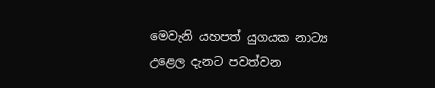මෙවැනි යහපත් යුගයක නාට්‍ය උළෙල දැනට පවත්වන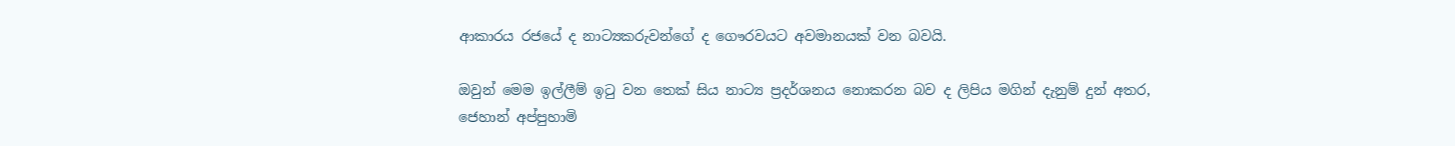ආකාරය රජයේ ද නාට්‍යකරුවන්ගේ ද ගෞරවයට අවමානයක් වන බවයි.

ඔවුන් මෙම ඉල්ලීම් ඉටු වන තෙක් සිය නාට්‍ය ප්‍රදර්ශනය නොකරන බව ද ලිපිය මගින් දැනුම් දුන් අතර, ජෙහාන් අප්පුහාමි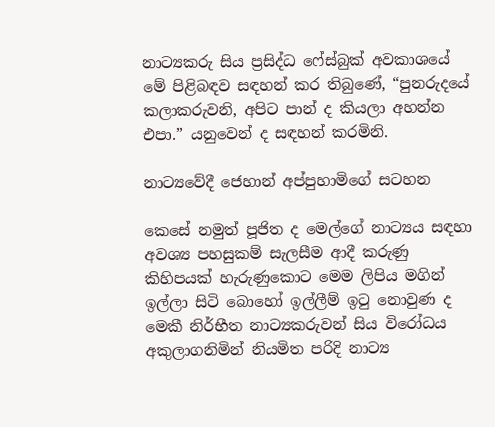නාට්‍යකරු සිය ප්‍රසිද්ධ ෆේස්බුක් අවකාශයේ මේ පිළිබඳව සඳහන් කර තිබුණේ, “පුනරුදයේ කලාකරුවනි, අපිට පාන් ද කියලා අහන්න එපා.” යනුවෙන් ද සඳහන් කරමිනි.

නාට්‍යවේදී ජෙහාන් අප්පුහාමිගේ සටහන

කෙසේ නමුත් පූජිත ද මෙල්ගේ නාට්‍යය සඳහා අවශ්‍ය පහසුකම් සැලසීම ආදී කරුණු කිහිපයක් හැරුණුකොට මෙම ලිපිය මගින් ඉල්ලා සිටි බොහෝ ඉල්ලීම් ඉටු නොවුණ ද මෙකී නිර්භීත නාට්‍යකරුවන් සිය විරෝධය අකුලාගනිමින් නියමිත පරිදි නාට්‍ය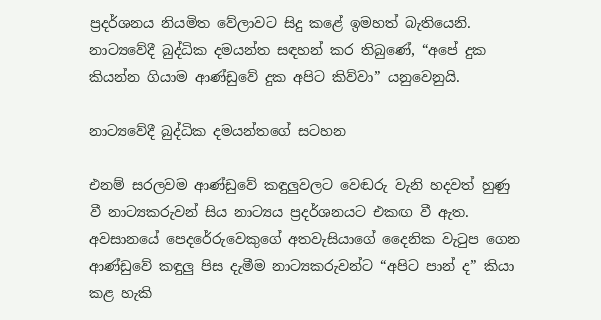ප්‍රදර්ශනය නියමිත වේලාවට සිදු කළේ ඉමහත් බැතියෙනි. නාට්‍යවේදී බුද්ධික දමයන්ත සඳහන් කර තිබුණේ, “අපේ දුක කියන්න ගියාම ආණ්ඩුවේ දුක අපිට කිව්වා” යනුවෙනුයි.

නාට්‍යවේදී බුද්ධික දමයන්තගේ සටහන

එනම් සරලවම ආණ්ඩුවේ කඳුලුවලට වෙඬරු වැනි හදවත් හුණු වී නාට්‍යකරුවන් සිය නාට්‍යය ප්‍රදර්ශනයට එකඟ වී ඇත. අවසානයේ පෙදරේරුවෙකුගේ අතවැසියාගේ දෛනික වැටුප ගෙන ආණ්ඩුවේ කඳුලු පිස දැමීම නාට්‍යකරුවන්ට “අපිට පාන් ද” කියා කළ හැකි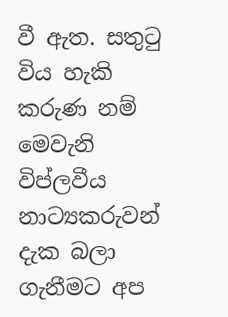වී ඇත. සතුටු විය හැකි කරුණ නම් මෙවැනි විප්ලවීය නාට්‍යකරුවන් දැක බලා ගැනීමට අප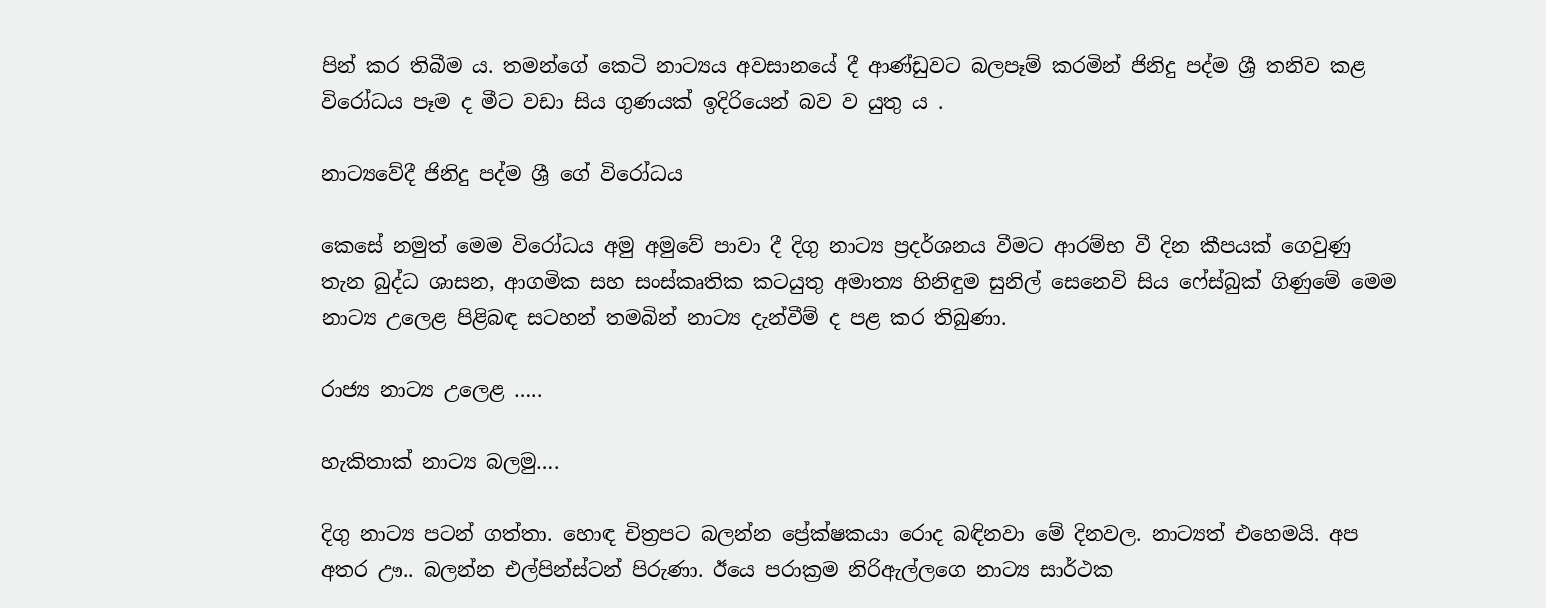පින් කර තිබීම ය. තමන්ගේ කෙටි නාට්‍යය අවසානයේ දී ආණ්ඩුවට බලපෑම් කරමින් ජිනිදු පද්ම ශ්‍රී තනිව කළ විරෝධය පෑම ද මීට වඩා සිය ගුණයක් ඉදිරියෙන් බව ව යුතු ය .

නාට්‍යවේදී ජිනිදු පද්ම ශ්‍රී ගේ විරෝධය

කෙසේ නමුත් මෙම විරෝධය අමු අමුවේ පාවා දී දිගු නාට්‍ය ප්‍රදර්ශනය වීමට ආරම්භ වී දින කීපයක් ගෙවුණු තැන බුද්ධ ශාසන, ආගමික සහ සංස්කෘතික කටයුතු අමාත්‍ය හිනිඳුම සුනිල් සෙනෙවි සිය ෆේස්බුක් ගිණුමේ මෙම නාට්‍ය උලෙළ පිළිබඳ සටහන් තමබින් නාට්‍ය දැන්වීම් ද පළ කර තිබුණා.

රාජ්‍ය නාට්‍ය උලෙළ …..

හැකිතාක් නාට්‍ය බලමු….

දිගු නාට්‍ය පටන් ගත්තා. හොඳ චිත්‍රපට බලන්න ප්‍රේක්ෂකයා රොද බඳිනවා මේ දිනවල. නාට්‍යත් එහෙමයි. අප අතර ඌ.. බලන්න එල්පින්ස්ටන් පිරුණා. ඊයෙ පරාක්‍රම නිරිඇල්ලගෙ නාට්‍ය සාර්ථක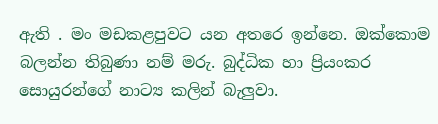ඇති . මං මඩකළපුවට යන අතරෙ ඉන්නෙ. ඔක්කොම බලන්න තිබුණා නම් මරු. බුද්ධික හා ප්‍රියංකර සොයුරන්ගේ නාට්‍ය කලින් බැලුවා.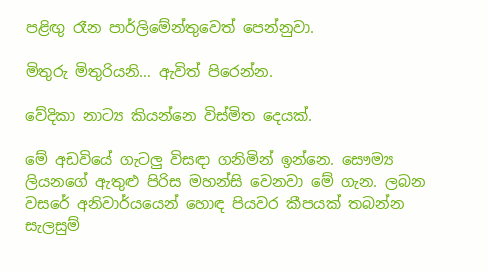පළිඟු රෑන පාර්ලිමේන්තුවෙත් පෙන්නුවා.

මිතුරු මිතුරියනි… ඇවිත් පිරෙන්න.

වේදිකා නාට්‍ය කියන්නෙ විස්මිත දෙයක්.

මේ අඩවියේ ගැටලු විසඳා ගනිමින් ඉන්නෙ. සෞම්‍ය ලියනගේ ඇතුළු පිරිස මහන්සි වෙනවා මේ ගැන. ලබන වසරේ අනිවාර්යයෙන් හොඳ පියවර කීපයක් තබන්න සැලසුම්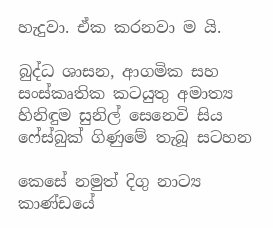හැදුවා. ඒක කරනවා ම යි.

බුද්ධ ශාසන, ආගමික සහ සංස්කෘතික කටයුතු අමාත්‍ය හිනිඳුම සුනිල් සෙනෙවි සිය ෆේස්බුක් ගිණුමේ තැබූ සටහන

කෙසේ නමුත් දිගු නාට්‍ය කාණ්ඩයේ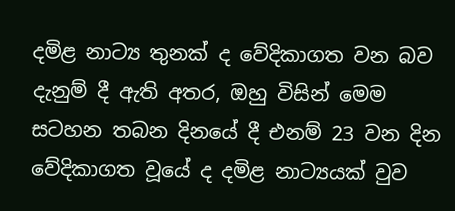දමිළ නාට්‍ය තුනක් ද වේදිකාගත වන බව දැනුම් දී ඇති අතර, ඔහු විසින් මෙම සටහන තබන දිනයේ දී එනම් 23 වන දින වේදිකාගත වූයේ ද දමිළ නාට්‍යයක් වුව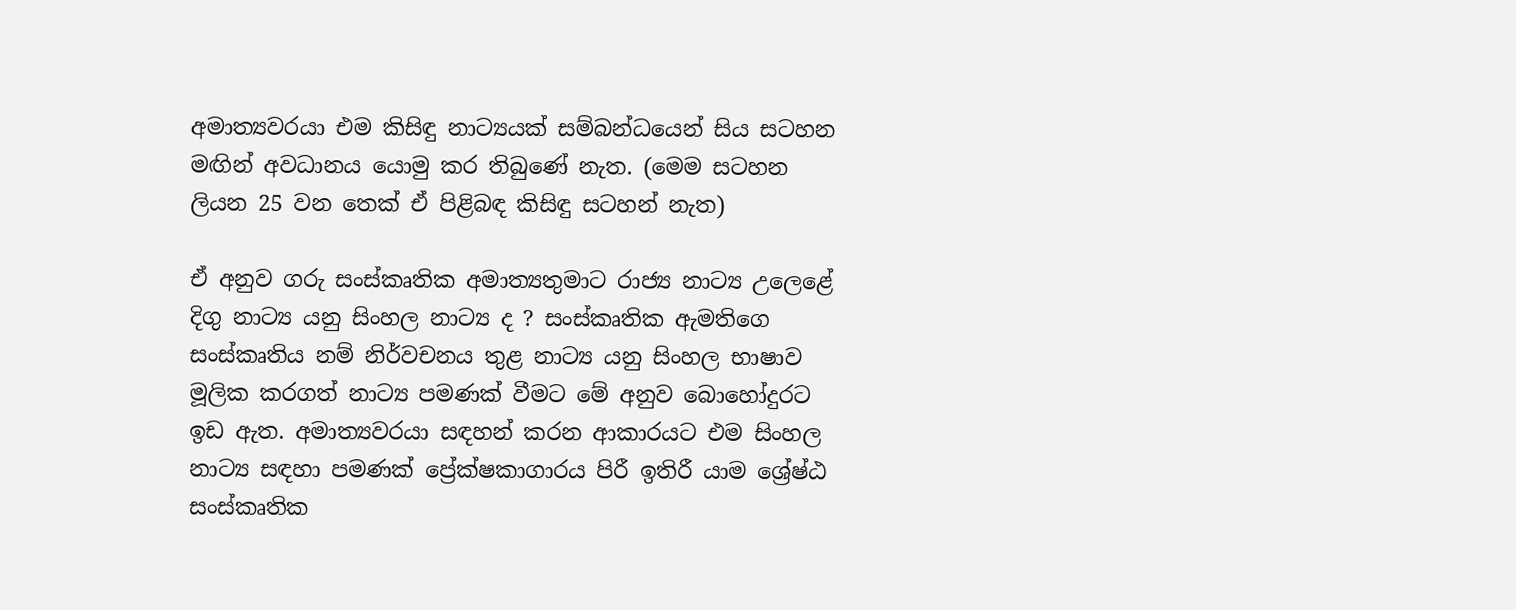අමාත්‍යවරයා එම කිසිඳු නාට්‍යයක් සම්බන්ධයෙන් සිය සටහන මඟින් අවධානය යොමු කර තිබුණේ නැත. (මෙම සටහන ලියන 25 වන තෙක් ඒ පිළිබඳ කිසිඳු සටහන් නැත)

ඒ අනුව ගරු සංස්කෘතික අමාත්‍යතුමාට රාජ්‍ය නාට්‍ය උලෙළේ දිගු නාට්‍ය යනු සිංහල නාට්‍ය ද ? සංස්කෘතික ඇමතිගෙ සංස්කෘතිය නම් නිර්වචනය තුළ නාට්‍ය යනු සිංහල භාෂාව මූලික කරගත් නාට්‍ය පමණක් වීමට මේ අනුව බොහෝදුරට ඉඩ ඇත. අමාත්‍යවරයා සඳහන් කරන ආකාරයට එම සිංහල නාට්‍ය සඳහා පමණක් ප්‍රේක්ෂකාගාරය පිරී ඉතිරී යාම ශ්‍රේෂ්ඨ සංස්කෘතික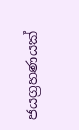ජයග්‍රහණයක්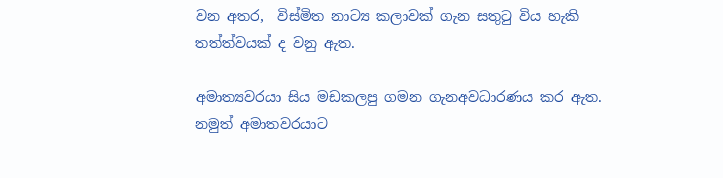වන අතර,  විස්මිත නාට්‍ය කලාවක් ගැන සතුටු විය හැකි තත්ත්වයක් ද වනු ඇත.

අමාත්‍යවරයා සිය මඩකලපු ගමන ගැනඅවධාරණය කර ඇත. නමුත් අමාතවරයාට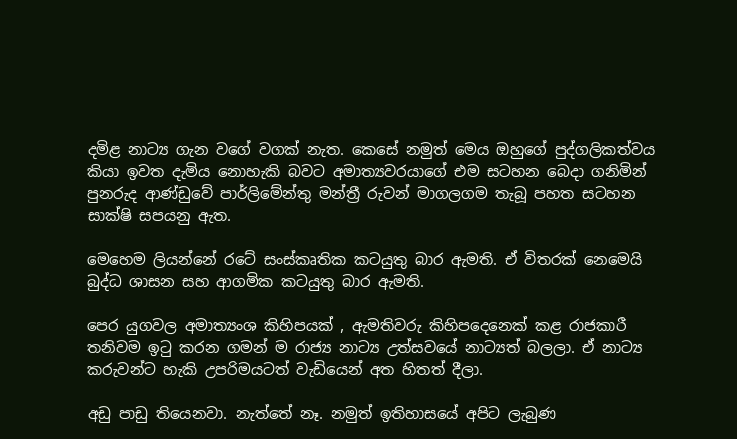දමිළ නාට්‍ය ගැන වගේ වගක් නැත. කෙසේ නමුත් මෙය ඔහුගේ පුද්ගලිකත්වය කියා ඉවත දැමිය නොහැකි බවට අමාත්‍යවරයාගේ එම සටහන බෙදා ගනිමින් පුනරුද ආණ්ඩුවේ පාර්ලිමේන්තු මන්ත්‍රී රුවන් මාගලගම තැබූ පහත සටහන සාක්ෂි සපයනු ඇත.

මෙහෙම ලියන්නේ රටේ සංස්කෘතික කටයුතු බාර ඇමති. ඒ විතරක් නෙමෙයි බුද්ධ ශාසන සහ ආගමික කටයුතු බාර ඇමති.

පෙර යුගවල අමාත්‍යංශ කිහිපයක් , ඇමතිවරු කිහිපදෙනෙක් කළ රාජකාරී තනිවම ඉටු කරන ගමන් ම රාජ්‍ය නාට්‍ය උත්සවයේ නාට්‍යත් බලලා. ඒ නාට්‍ය කරුවන්ට හැකි උපරිමයටත් වැඩියෙන් අත හිතත් දීලා.

අඩු පාඩු තියෙනවා. නැත්තේ නෑ. නමුත් ඉතිහාසයේ අපිට ලැබුණ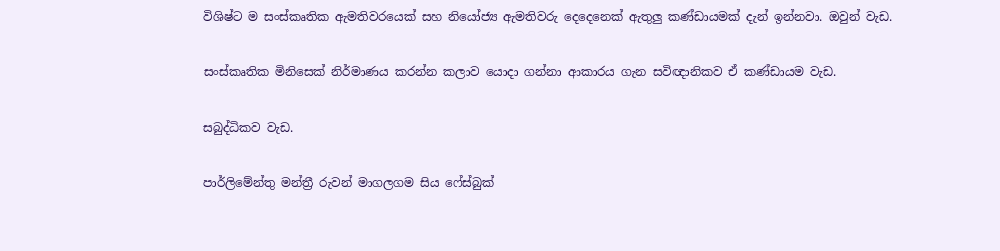විශිෂ්ට ම සංස්කෘතික ඇමතිවරයෙක් සහ නියෝජ්‍ය ඇමතිවරු දෙදෙනෙක් ඇතුලු කණ්ඩායමක් දැන් ඉන්නවා. ඔවුන් වැඩ.

සංස්කෘතික මිනිසෙක් නිර්මාණය කරන්න කලාව යොදා ගන්නා ආකාරය ගැන සවිඥානිකව ඒ කණ්ඩායම වැඩ.

සබුද්ධිකව වැඩ.

පාර්ලිමේන්තු මන්ත්‍රී රුවන් මාගලගම සිය ෆේස්බුක්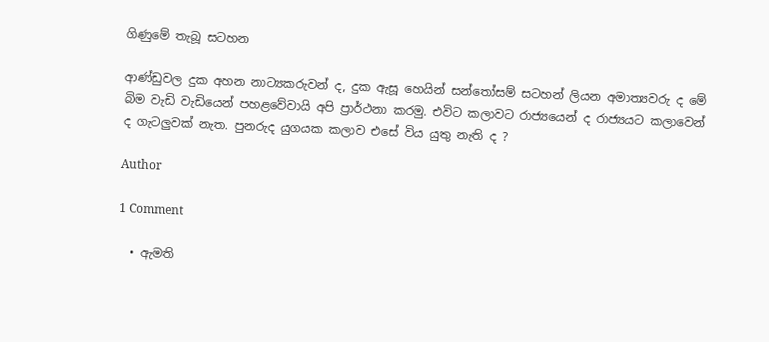ගිණුමේ තැබූ සටහන

ආණ්ඩුවල දුක අහන නාට්‍යකරුවන් ද, දුක ඇසූ හෙයින් සන්තෝසම් සටහන් ලියන අමාත්‍යවරු ද මේ බිම වැඩි වැඩියෙන් පහළවේවායි අපි ප්‍රාර්ථනා කරමු. එවිට කලාවට රාජ්‍යයෙන් ද රාජ්‍යයට කලාවෙන් ද ගැටලුවක් නැත. පුනරුද යුගයක කලාව එසේ විය යුතු නැති ද ?

Author

1 Comment

  • ඇමති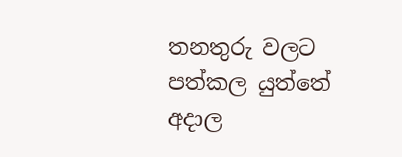තනතුරු වලට පත්කල යුත්තේ අදාල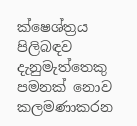ක්ෂෙශ්ත්‍රය පිලිබඳව දැනුමැත්තෙකු පමනක් නොව කලමණාකරන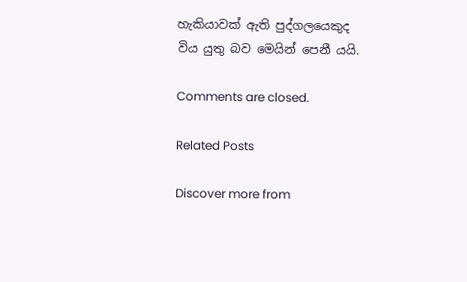හැකියාවක් ඇති පුද්ගලයෙකුද විය යුතු බව මෙයින් පෙනී යයි.

Comments are closed.

Related Posts

Discover more from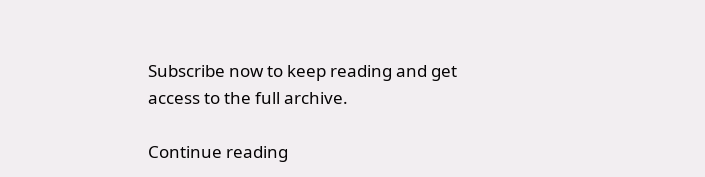Subscribe now to keep reading and get access to the full archive.

Continue reading